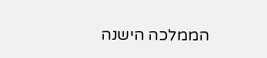הממלכה הישנה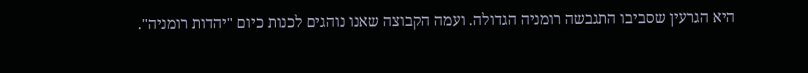היא הגרעין שסביבו התגבשה רומניה הגדולה. ועמה הקבוצה שאנו נוהגים לכנות כיום "יהדות רומניה".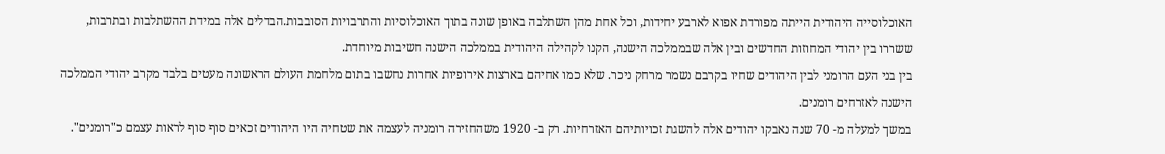האוכלוסייה היהודית הייתה מפורדת אפוא לארבע יחידות, וכל אחת מהן השתלבה באופן שונה בתוך האוכלוסיות והתרבויות הסובבות.הבדלים אלה במידת ההשתלבות ובתרבות, ששררו בין יהודי המחוזות החדשים ובין אלה שבממלכה הישנה, הקנו לקהילה היהודית בממלכה הישנה חשיבות מיוחדת.
בין בני העם הרומני לבין היהודים שחיו בקרבם נשמר מרחק ניכר. שלא כמו אחיהם בארצות אירופיות אחרות נחשבו בתום מלחמת העולם הראשונה מעטים בלבד מקרב יהודי הממלכה הישנה לאזרחים רומנים.
במשך למעלה מ- 70 שנה נאבקו יהודים אלה להשגת זכויותיהם האזרחיות. רק ב- 1920 משהחזירה רומניה לעצמה את שטחיה היו היהודים זכאים סוף סוף לראות עצמם כ"רומנים".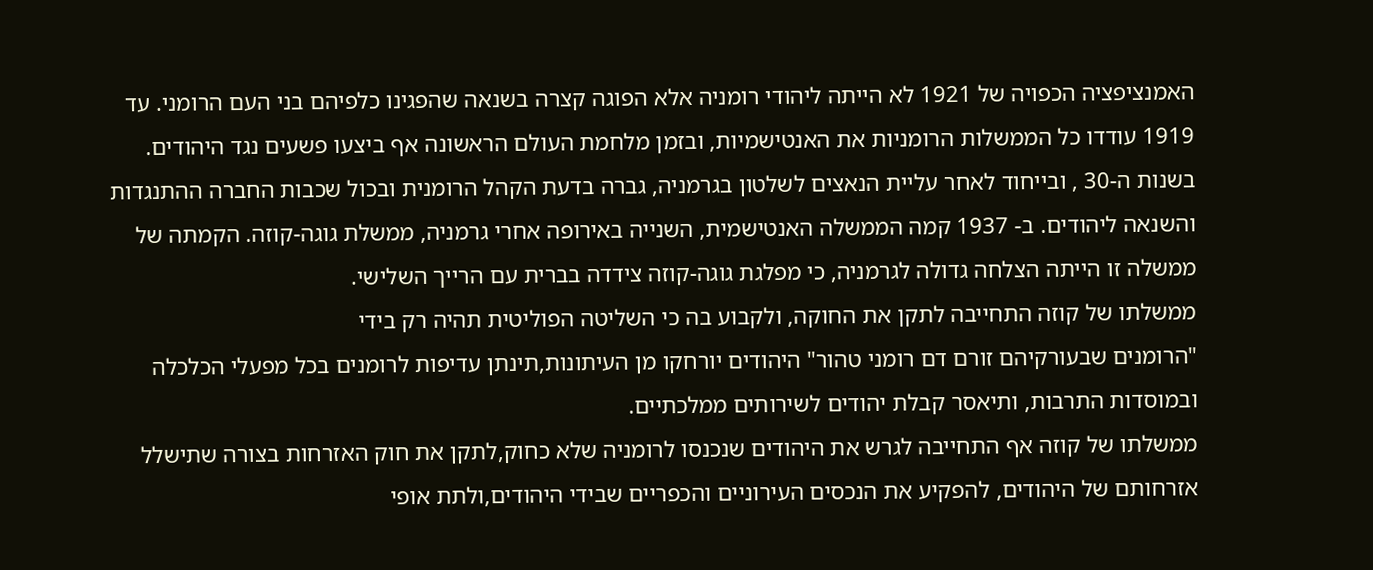האמנציפציה הכפויה של 1921 לא הייתה ליהודי רומניה אלא הפוגה קצרה בשנאה שהפגינו כלפיהם בני העם הרומני. עד 1919 עודדו כל הממשלות הרומניות את האנטישמיות, ובזמן מלחמת העולם הראשונה אף ביצעו פשעים נגד היהודים.
בשנות ה-30 , ובייחוד לאחר עליית הנאצים לשלטון בגרמניה, גברה בדעת הקהל הרומנית ובכול שכבות החברה ההתנגדות והשנאה ליהודים. ב- 1937 קמה הממשלה האנטישמית, השנייה באירופה אחרי גרמניה, ממשלת גוגה-קוזה. הקמתה של ממשלה זו הייתה הצלחה גדולה לגרמניה, כי מפלגת גוגה-קוזה צידדה בברית עם הרייך השלישי.
ממשלתו של קוזה התחייבה לתקן את החוקה, ולקבוע בה כי השליטה הפוליטית תהיה רק בידי
"הרומנים שבעורקיהם זורם דם רומני טהור" היהודים יורחקו מן העיתונות,תינתן עדיפות לרומנים בכל מפעלי הכלכלה ובמוסדות התרבות, ותיאסר קבלת יהודים לשירותים ממלכתיים.
ממשלתו של קוזה אף התחייבה לגרש את היהודים שנכנסו לרומניה שלא כחוק,לתקן את חוק האזרחות בצורה שתישלל אזרחותם של היהודים, להפקיע את הנכסים העירוניים והכפריים שבידי היהודים,ולתת אופי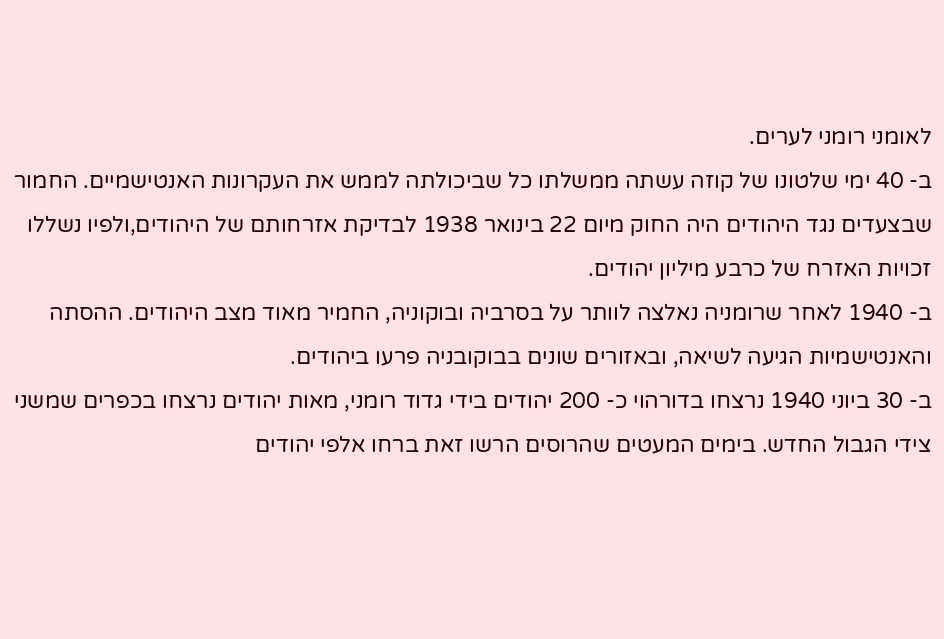לאומני רומני לערים.
ב- 40 ימי שלטונו של קוזה עשתה ממשלתו כל שביכולתה לממש את העקרונות האנטישמיים. החמור שבצעדים נגד היהודים היה החוק מיום 22 בינואר 1938 לבדיקת אזרחותם של היהודים,ולפיו נשללו זכויות האזרח של כרבע מיליון יהודים.
ב- 1940 לאחר שרומניה נאלצה לוותר על בסרביה ובוקוניה, החמיר מאוד מצב היהודים. ההסתה והאנטישמיות הגיעה לשיאה, ובאזורים שונים בבוקובניה פרעו ביהודים.
ב- 30 ביוני 1940 נרצחו בדורהוי כ- 200 יהודים בידי גדוד רומני, מאות יהודים נרצחו בכפרים שמשני צידי הגבול החדש. בימים המעטים שהרוסים הרשו זאת ברחו אלפי יהודים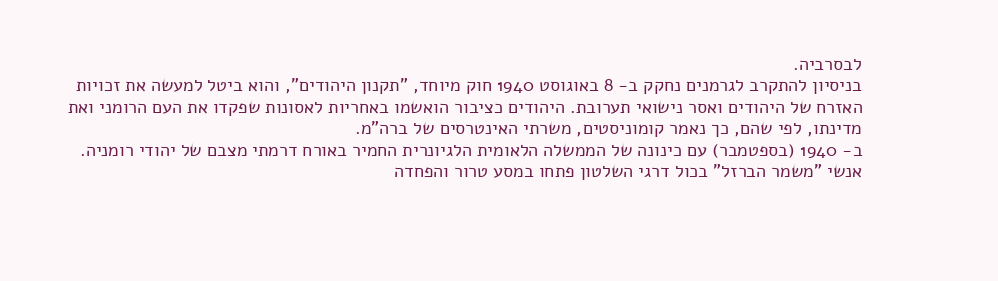לבסרביה.
בניסיון להתקרב לגרמנים נחקק ב- 8 באוגוסט 1940 חוק מיוחד, "תקנון היהודים", והוא ביטל למעשה את זכויות האזרח של היהודים ואסר נישואי תערובת. היהודים כציבור הואשמו באחריות לאסונות שפקדו את העם הרומני ואת מדינתו, לפי שהם, כך נאמר קומוניסטים, משרתי האינטרסים של ברה"מ.
ב- 1940 (בספטמבר) עם כינונה של הממשלה הלאומית הלגיונרית החמיר באורח דרמתי מצבם של יהודי רומניה. אנשי "משמר הברזל" בכול דרגי השלטון פתחו במסע טרור והפחדה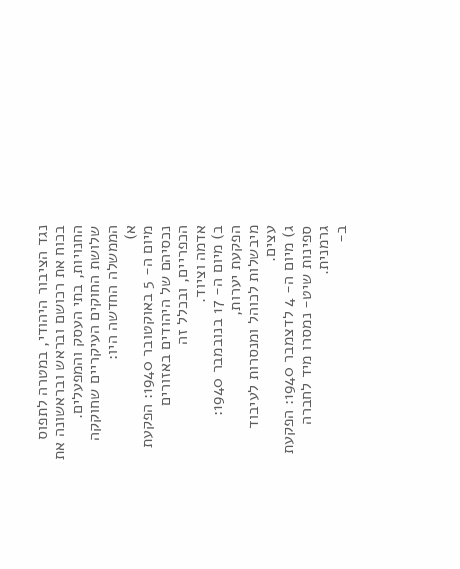נגד הציבור היהודי, במטרה לתפוס בכוח את רכושם ובראש ובראשונה את החנויות, בתי העסק והמפעלים.
שלושת החוקים העיקריים שחוקקה הממשלה החדשה היו:
א)
מיום ה- 5 באוקטובר 1940: הפקעת נכסיהם של היהודים באזורים הכפריים, ובכלל זה
אדמה וציוד.
ב) מיום ה- 17 בנובמבר 1940: הפקעת יערות,
מיבשלות לכוהל ומנסרות לעיבוד עצים.
ג) מיום ה- 4 לדצמבר 1940: הפקעת ספינות שיט- נמסרו מיד לחברה גרמנית.
ב-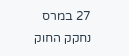27 במרס נחקק החוק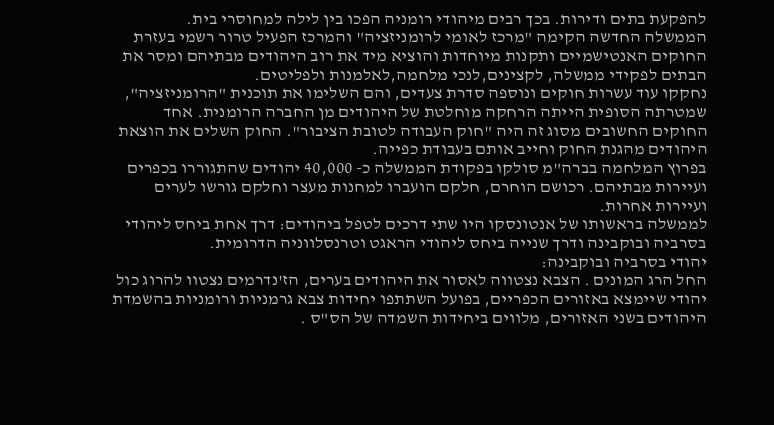להפקעת בתים ודירות. בכך רבים מיהודי רומניה הפכו בין לילה למחוסרי בית.
הממשלה החדשה הקימה "מרכז לאומי לרומניזציה" והמרכז הפעיל טרור רשמי בעזרת החוקים האנטישמיים ותקנות מיוחדות והוציא מיד את רוב היהודים מבתיהם ומסר את הבתים לפקידי ממשלה, לקצינים,לנכי מלחמה,לאלמנות ולפליטים.
נחקקו עוד עשרות חוקים ונוספה סדרת צעדים, והם השלימו את תוכנית "הרומניזציה", שמטרתה הסופית הייתה הרחקה מוחלטת של היהודים מן החברה הרומנית. אחד החוקים החשובים מסוג זה היה "חוק העבודה לטובת הציבור". החוק השלים את הוצאת היהודים מהגנת החוק וחייב אותם בעבודת כפייה.
בפרוץ המלחמה בברה"מ סולקו בפקודת הממשלה כ- 40,000 יהודים שהתגוררו בכפרים ועיירות מבתיהם. רכושם הוחרם, חלקם הועברו למחנות מעצר וחלקם גורשו לערים ועיירות אחרות.
לממשלה בראשותו של אנטונסקו היו שתי דרכים לטפל ביהודים: דרך אחת ביחס ליהודי בסרביה ובוקבינה ודרך שנייה ביחס ליהודי הראגט וטרנסלווניה הדרומית.
יהודי בסרביה ובוקבינה:
החל הרג המונים . הצבא נצטווה לאסור את היהודים בערים, הז'נדרמים נצטוו להרוג כול יהודי שיימצא באזורים הכפריים, בפועל השתתפו יחידות צבא גרמניות ורומניות בהשמדת היהודים בשני האזורים, מלווים ביחידות השמדה של הס"ס .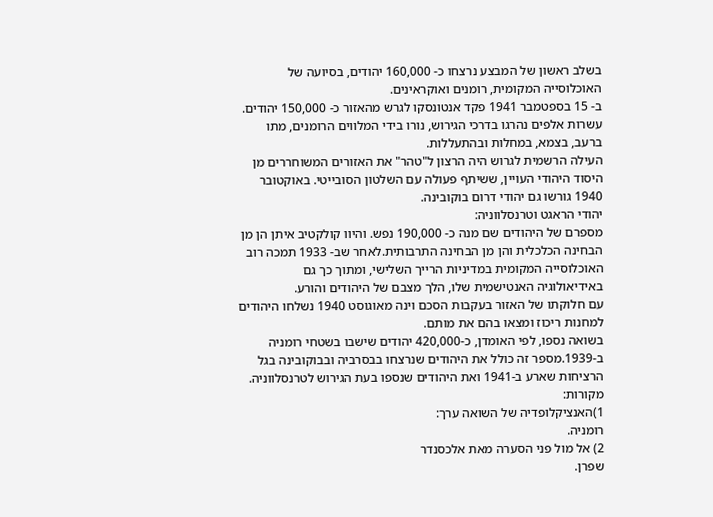בשלב ראשון של המבצע נרצחו כ- 160,000 יהודים, בסיועה של האוכלוסייה המקומית, רומנים ואוקראינים.
ב- 15 בספטמבר 1941 פקד אנטונסקו לגרש מהאזור כ- 150,000 יהודים. עשרות אלפים נהרגו בדרכי הגירוש, נורו בידי המלווים הרומנים, מתו ברעב, בצמא, במחלות ובהתעללות.
העילה הרשמית לגרוש היה הרצון ל"טהר" את האזורים המשוחררים מן היסוד היהודי העויין, ששיתף פעולה עם השלטון הסובייטי. באוקטובר 1940 גורשו גם יהודי דרום בוקובינה.
יהודי הראגט וטרנסלווניה:
מספרם של היהודים שם מנה כ- 190,000 נפש. והיוו קולקטיב איתן הן מן הבחינה הכלכלית והן מן הבחינה התרבותית.לאחר שב- 1933 תמכה רוב האוכלוסייה המקומית במדיניות הרייך השלישי, ומתוך כך גם באידיאולוגיה האנטישמית שלו, הלך מצבם של היהודים והורע.
עם חלוקתו של האזור בעקבות הסכם וינה מאוגוסט 1940 נשלחו היהודים למחנות ריכוז ומצאו בהם את מותם.
בשואה נספו, לפי האומדן, כ-420,000 יהודים שישבו בשטחי רומניה ב-1939.מספר זה כולל את היהודים שנרצחו בבסרביה ובבוקובינה בגל הרציחות שארע ב-1941 ואת היהודים שנספו בעת הגירוש לטרנסלווניה.
מקורות:
1)האנציקלופדיה של השואה ערך:
רומניה.
2) אל מול פני הסערה מאת אלכסנדר
שפרן.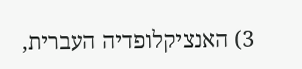3) האנציקלופדיה העברית,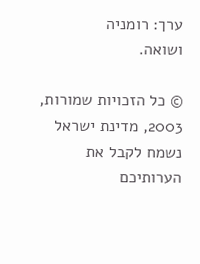ערך: רומניה
ושואה.

© כל הזכויות שמורות, 2003, מדינת ישראל
נשמח לקבל את הערותיכם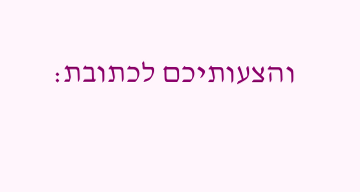והצעותיכם לכתובת: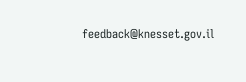feedback@knesset.gov.il